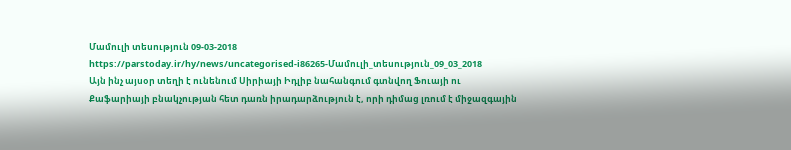Մամուլի տեսություն 09-03-2018
https://parstoday.ir/hy/news/uncategorised-i86265-Մամուլի_տեսություն_09_03_2018
Այն ինչ այսօր տեղի է ունենում Սիրիայի Իդլիբ նահանգում գտնվող Ֆուայի ու Քաֆարիայի բնակչության հետ դառն իրադարձություն է, որի դիմաց լռում է միջազգային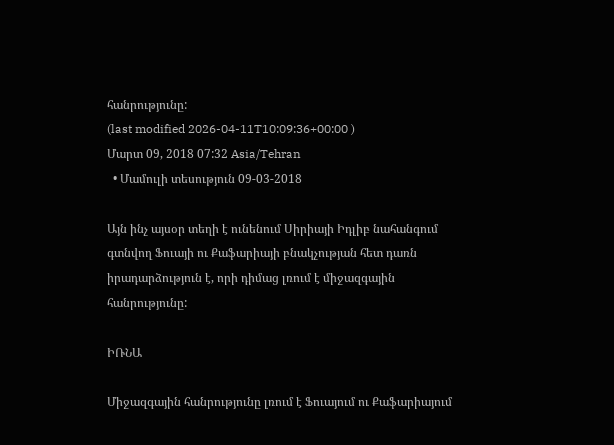հանրությունը:
(last modified 2026-04-11T10:09:36+00:00 )
Մարտ 09, 2018 07:32 Asia/Tehran
  • Մամուլի տեսություն 09-03-2018

Այն ինչ այսօր տեղի է ունենում Սիրիայի Իդլիբ նահանգում գտնվող Ֆուայի ու Քաֆարիայի բնակչության հետ դառն իրադարձություն է, որի դիմաց լռում է միջազգային հանրությունը:

ԻՌՆԱ

Միջազգային հանրությունը լռում է Ֆուայում ու Քաֆարիայում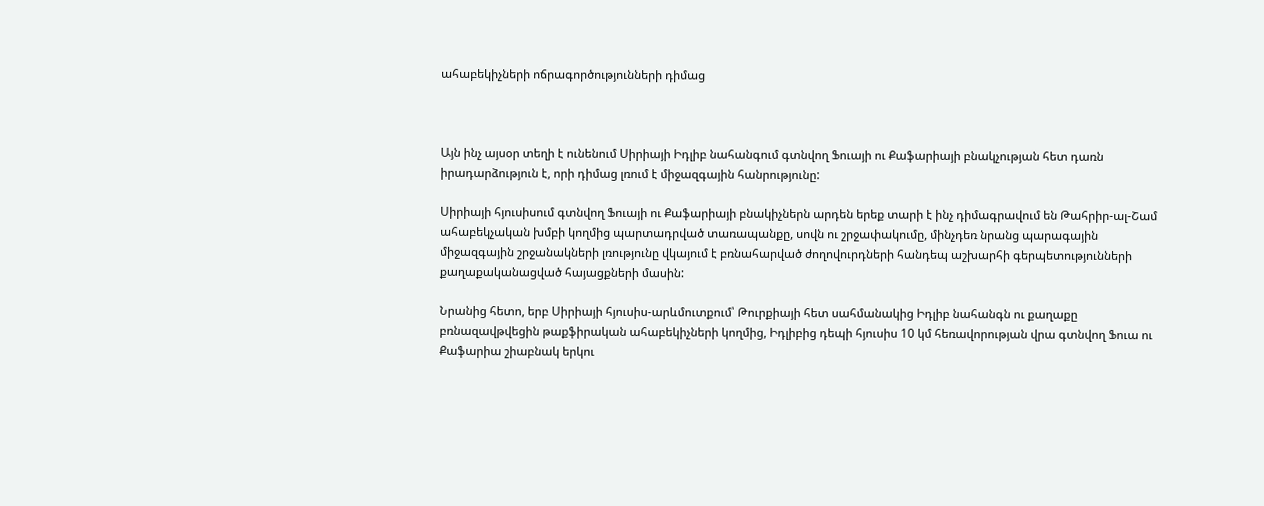ահաբեկիչների ոճրագործությունների դիմաց



Այն ինչ այսօր տեղի է ունենում Սիրիայի Իդլիբ նահանգում գտնվող Ֆուայի ու Քաֆարիայի բնակչության հետ դառն իրադարձություն է, որի դիմաց լռում է միջազգային հանրությունը:

Սիրիայի հյուսիսում գտնվող Ֆուայի ու Քաֆարիայի բնակիչներն արդեն երեք տարի է ինչ դիմագրավում են Թահրիր-ալ-Շամ ահաբեկչական խմբի կողմից պարտադրված տառապանքը, սովն ու շրջափակումը, մինչդեռ նրանց պարագային միջազգային շրջանակների լռությունը վկայում է բռնահարված ժողովուրդների հանդեպ աշխարհի գերպետությունների քաղաքականացված հայացքների մասին:

Նրանից հետո, երբ Սիրիայի հյուսիս-արևմուտքում՝ Թուրքիայի հետ սահմանակից Իդլիբ նահանգն ու քաղաքը բռնազավթվեցին թաքֆիրական ահաբեկիչների կողմից, Իդլիբից դեպի հյուսիս 10 կմ հեռավորության վրա գտնվող Ֆուա ու Քաֆարիա շիաբնակ երկու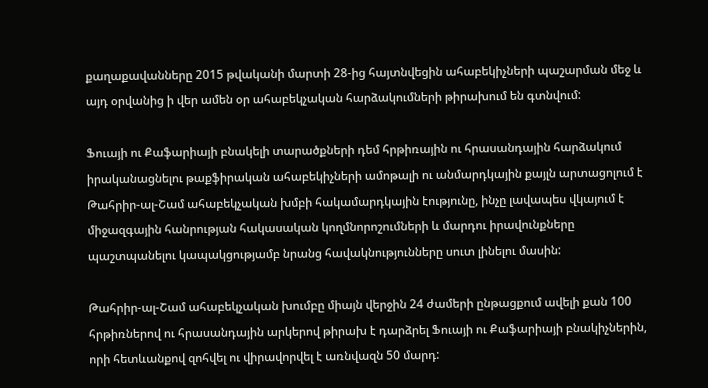քաղաքավանները 2015 թվականի մարտի 28-ից հայտնվեցին ահաբեկիչների պաշարման մեջ և այդ օրվանից ի վեր ամեն օր ահաբեկչական հարձակումների թիրախում են գտնվում:

Ֆուայի ու Քաֆարիայի բնակելի տարածքների դեմ հրթիռային ու հրասանդային հարձակում իրականացնելու թաքֆիրական ահաբեկիչների ամոթալի ու անմարդկային քայլն արտացոլում է Թահրիր-ալ-Շամ ահաբեկչական խմբի հակամարդկային էությունը, ինչը լավապես վկայում է միջազգային հանրության հակասական կողմնորոշումների և մարդու իրավունքները պաշտպանելու կապակցությամբ նրանց հավակնությունները սուտ լինելու մասին:

Թահրիր-ալ-Շամ ահաբեկչական խումբը միայն վերջին 24 ժամերի ընթացքում ավելի քան 100 հրթիռներով ու հրասանդային արկերով թիրախ է դարձրել Ֆուայի ու Քաֆարիայի բնակիչներին, որի հետևանքով զոհվել ու վիրավորվել է առնվազն 50 մարդ: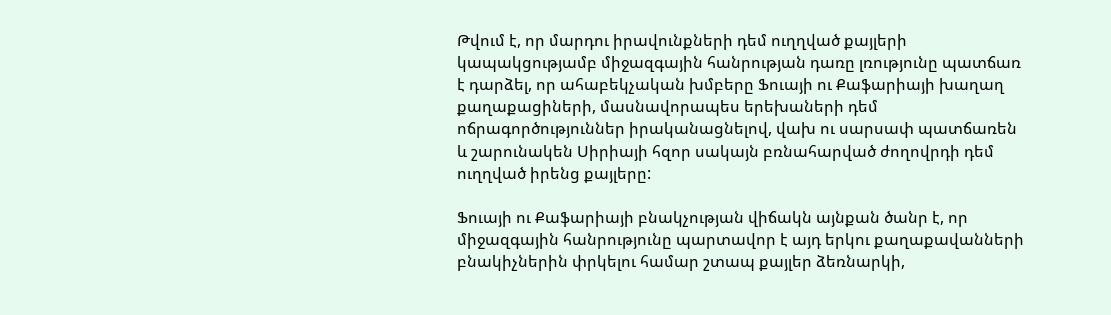Թվում է, որ մարդու իրավունքների դեմ ուղղված քայլերի կապակցությամբ միջազգային հանրության դառը լռությունը պատճառ է դարձել, որ ահաբեկչական խմբերը Ֆուայի ու Քաֆարիայի խաղաղ քաղաքացիների, մասնավորապես երեխաների դեմ ոճրագործություններ իրականացնելով, վախ ու սարսափ պատճառեն և շարունակեն Սիրիայի հզոր սակայն բռնահարված ժողովրդի դեմ ուղղված իրենց քայլերը:

Ֆուայի ու Քաֆարիայի բնակչության վիճակն այնքան ծանր է, որ միջազգային հանրությունը պարտավոր է այդ երկու քաղաքավանների բնակիչներին փրկելու համար շտապ քայլեր ձեռնարկի,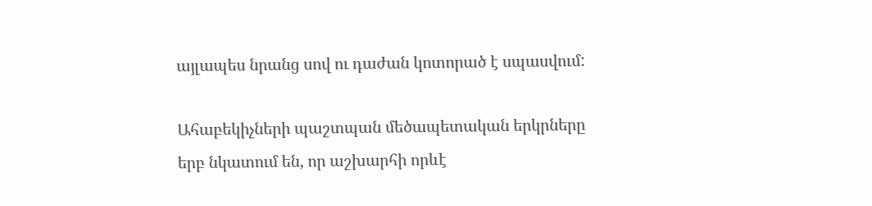այլապես նրանց սով ու դաժան կոտորած է սպասվում:

Ահաբեկիչների պաշտպան մեծապետական երկրները երբ նկատում են, որ աշխարհի որևէ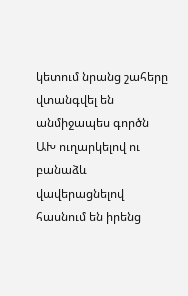կետում նրանց շահերը վտանգվել են անմիջապես գործն ԱԽ ուղարկելով ու բանաձև վավերացնելով հասնում են իրենց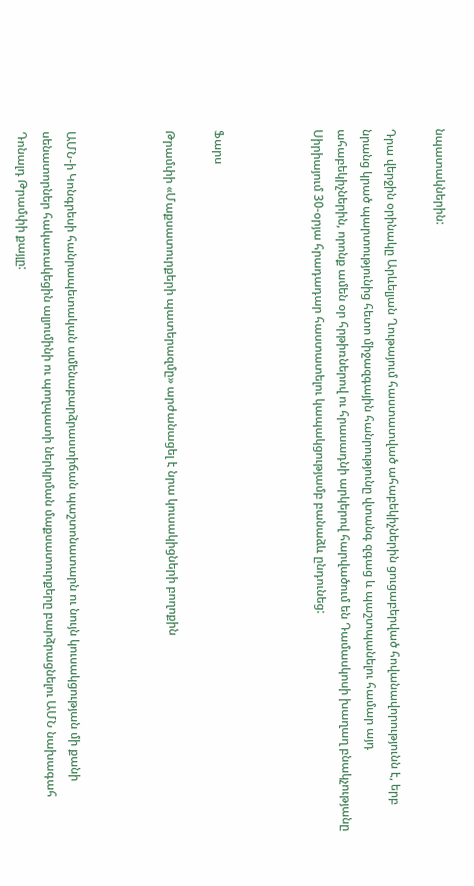նպատակներին:

Դրա վերջին օրինակը Արևելյան Ղութայում հաստատված ահաբեկիչներին ցուցաբերված հովանավորությունն է, երբ նրանց կրած պարտությունից հետո միջազգային հանրությունը վտանգ զգաց և պաշտպանելու համար այդ ահաբեկիչներին, որոնք ամեն օր հրթիռներով ու հրասադնի արկերով հարվածում են Դամասկոսի խաղաղ բնակչությանը Սիրիայում 30-օրյա հրադադար հաստատելու կապակցությամբ բանաձև ընդունեց:



Ֆարս

Թրամփի «Մաքսատուրքերի պատերազմը» արժանացել է նրա կուսակիցների բողոքին



ԱՄՆ-ի Կոնգրեսի հանրապետական ամենաբարձրաստիճան պաշտոնատարն ու նույն կուսակցության մի քանի սենատորներ հակառակեցին ալյումինի ու պողպատի ներկրման մաքսատուրքերը բարձրացնելու ԱՄՆ նախագահ Դոնալդ Թրամփի քայլը: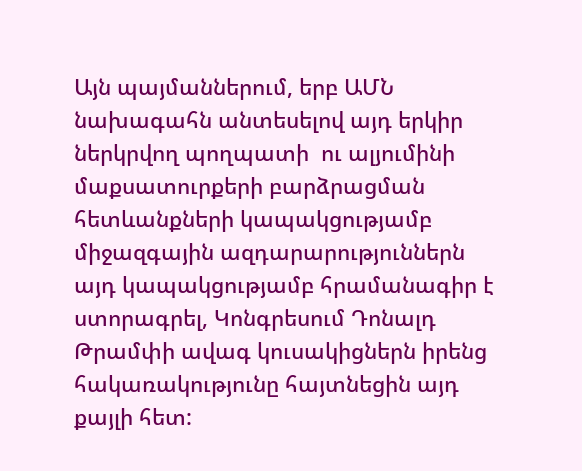Այն պայմաններում, երբ ԱՄՆ նախագահն անտեսելով այդ երկիր ներկրվող պողպատի  ու ալյումինի մաքսատուրքերի բարձրացման հետևանքների կապակցությամբ միջազգային ազդարարություններն այդ կապակցությամբ հրամանագիր է ստորագրել, Կոնգրեսում Դոնալդ Թրամփի ավագ կուսակիցներն իրենց հակառակությունը հայտնեցին այդ քայլի հետ: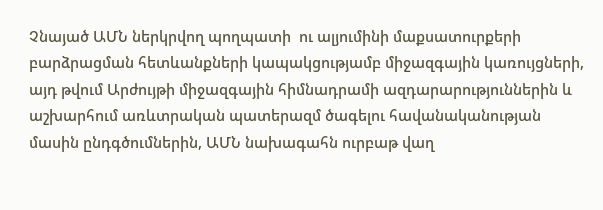Չնայած ԱՄՆ ներկրվող պողպատի  ու ալյումինի մաքսատուրքերի բարձրացման հետևանքների կապակցությամբ միջազգային կառույցների, այդ թվում Արժույթի միջազգային հիմնադրամի ազդարարություններին և աշխարհում առևտրական պատերազմ ծագելու հավանականության մասին ընդգծումներին, ԱՄՆ նախագահն ուրբաթ վաղ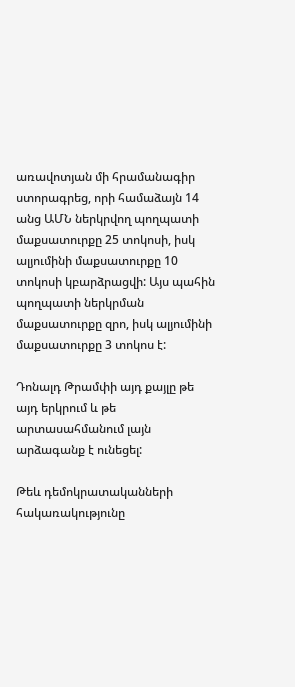առավոտյան մի հրամանագիր ստորագրեց, որի համաձայն 14 անց ԱՄՆ ներկրվող պողպատի մաքսատուրքը 25 տոկոսի, իսկ ալյումինի մաքսատուրքը 10 տոկոսի կբարձրացվի: Այս պահին պողպատի ներկրման մաքսատուրքը զրո, իսկ ալյումինի մաքսատուրքը 3 տոկոս է:

Դոնալդ Թրամփի այդ քայլը թե այդ երկրում և թե արտասահմանում լայն արձագանք է ունեցել:

Թեև դեմոկրատականների հակառակությունը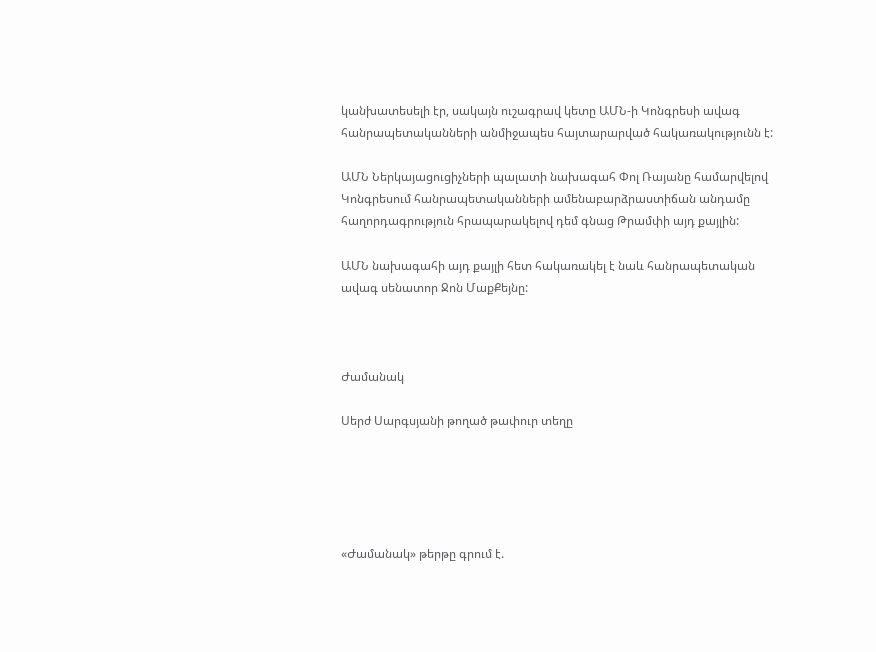կանխատեսելի էր, սակայն ուշագրավ կետը ԱՄՆ-ի Կոնգրեսի ավագ հանրապետականների անմիջապես հայտարարված հակառակությունն է:

ԱՄՆ Ներկայացուցիչների պալատի նախագահ Փոլ Ռայանը համարվելով Կոնգրեսում հանրապետականների ամենաբարձրաստիճան անդամը հաղորդագրություն հրապարակելով դեմ գնաց Թրամփի այդ քայլին:

ԱՄՆ նախագահի այդ քայլի հետ հակառակել է նաև հանրապետական ավագ սենատոր Ջոն ՄաքՔեյնը:



Ժամանակ

Սերժ Սարգսյանի թողած թափուր տեղը





«Ժամանակ» թերթը գրում է.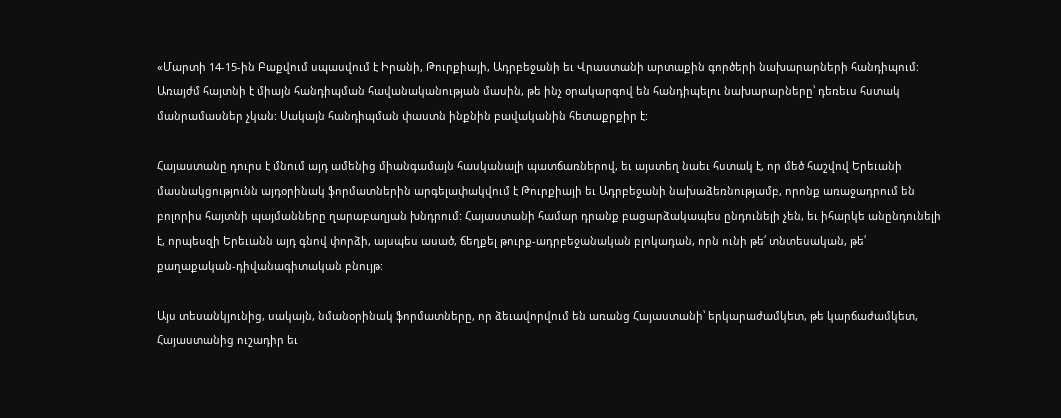«Մարտի 14-15-ին Բաքվում սպասվում է Իրանի, Թուրքիայի, Ադրբեջանի եւ Վրաստանի արտաքին գործերի նախարարների հանդիպում: Առայժմ հայտնի է միայն հանդիպման հավանականության մասին, թե ինչ օրակարգով են հանդիպելու նախարարները՝ դեռեւս հստակ մանրամասներ չկան: Սակայն հանդիպման փաստն ինքնին բավականին հետաքրքիր է:

Հայաստանը դուրս է մնում այդ ամենից միանգամայն հասկանալի պատճառներով, եւ այստեղ նաեւ հստակ է, որ մեծ հաշվով Երեւանի մասնակցությունն այդօրինակ ֆորմատներին արգելափակվում է Թուրքիայի եւ Ադրբեջանի նախաձեռնությամբ, որոնք առաջադրում են բոլորիս հայտնի պայմանները ղարաբաղյան խնդրում: Հայաստանի համար դրանք բացարձակապես ընդունելի չեն, եւ իհարկե անընդունելի է, որպեսզի Երեւանն այդ գնով փորձի, այսպես ասած, ճեղքել թուրք-ադրբեջանական բլոկադան, որն ունի թե՛ տնտեսական, թե՛ քաղաքական-դիվանագիտական բնույթ:

Այս տեսանկյունից, սակայն, նմանօրինակ ֆորմատները, որ ձեւավորվում են առանց Հայաստանի՝ երկարաժամկետ, թե կարճաժամկետ, Հայաստանից ուշադիր եւ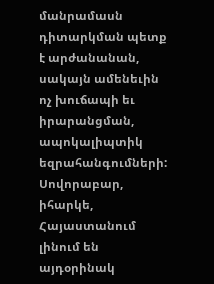մանրամասն դիտարկման պետք է արժանանան, սակայն ամենեւին ոչ խուճապի եւ իրարանցման, ապոկալիպտիկ եզրահանգումների: Սովորաբար, իհարկե, Հայաստանում լինում են այդօրինակ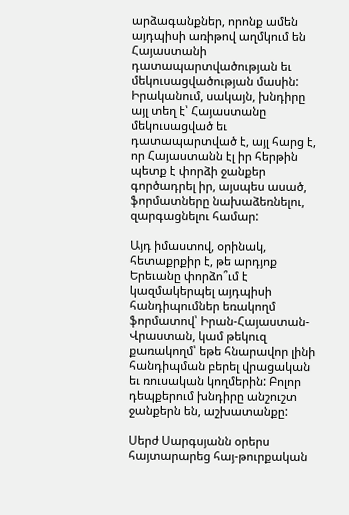արձագանքներ, որոնք ամեն այդպիսի առիթով աղմկում են Հայաստանի դատապարտվածության եւ մեկուսացվածության մասին: Իրականում, սակայն, խնդիրը այլ տեղ է՝ Հայաստանը մեկուսացված եւ դատապարտված է, այլ հարց է, որ Հայաստանն էլ իր հերթին պետք է փորձի ջանքեր գործադրել իր, այսպես ասած, ֆորմատները նախաձեռնելու, զարգացնելու համար:

Այդ իմաստով, օրինակ, հետաքրքիր է, թե արդյոք Երեւանը փորձո՞ւմ է կազմակերպել այդպիսի հանդիպումներ եռակողմ ֆորմատով՝ Իրան-Հայաստան-Վրաստան, կամ թեկուզ քառակողմ՝ եթե հնարավոր լինի հանդիպման բերել վրացական եւ ռուսական կողմերին: Բոլոր դեպքերում խնդիրը անշուշտ ջանքերն են, աշխատանքը:

Սերժ Սարգսյանն օրերս հայտարարեց հայ-թուրքական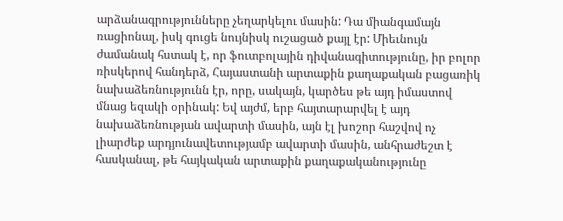արձանագրությունները չեղարկելու մասին: Դա միանգամայն ռացիոնալ, իսկ գուցե նույնիսկ ուշացած քայլ էր: Միեւնույն ժամանակ հստակ է, որ ֆուտբոլային դիվանագիտությունը, իր բոլոր ռիսկերով հանդերձ, Հայաստանի արտաքին քաղաքական բացառիկ նախաձեռնությունն էր, որը, սակայն, կարծես թե այդ իմաստով մնաց եզակի օրինակ: Եվ այժմ, երբ հայտարարվել է այդ նախաձեռնության ավարտի մասին, այն էլ խոշոր հաշվով ոչ լիարժեք արդյունավետությամբ ավարտի մասին, անհրաժեշտ է հասկանալ, թե հայկական արտաքին քաղաքականությունը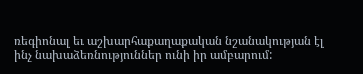ռեգիոնալ եւ աշխարհաքաղաքական նշանակության էլ ինչ նախաձեռնություններ ունի իր ամբարում: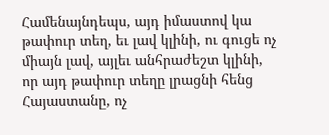Համենայնդեպս, այդ իմաստով կա թափուր տեղ, եւ լավ կլինի, ու գուցե ոչ միայն լավ, այլեւ անհրաժեշտ կլինի, որ այդ թափուր տեղը լրացնի հենց Հայաստանը, ոչ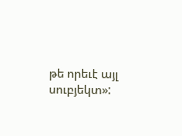թե որեւէ այլ սուբյեկտ»: